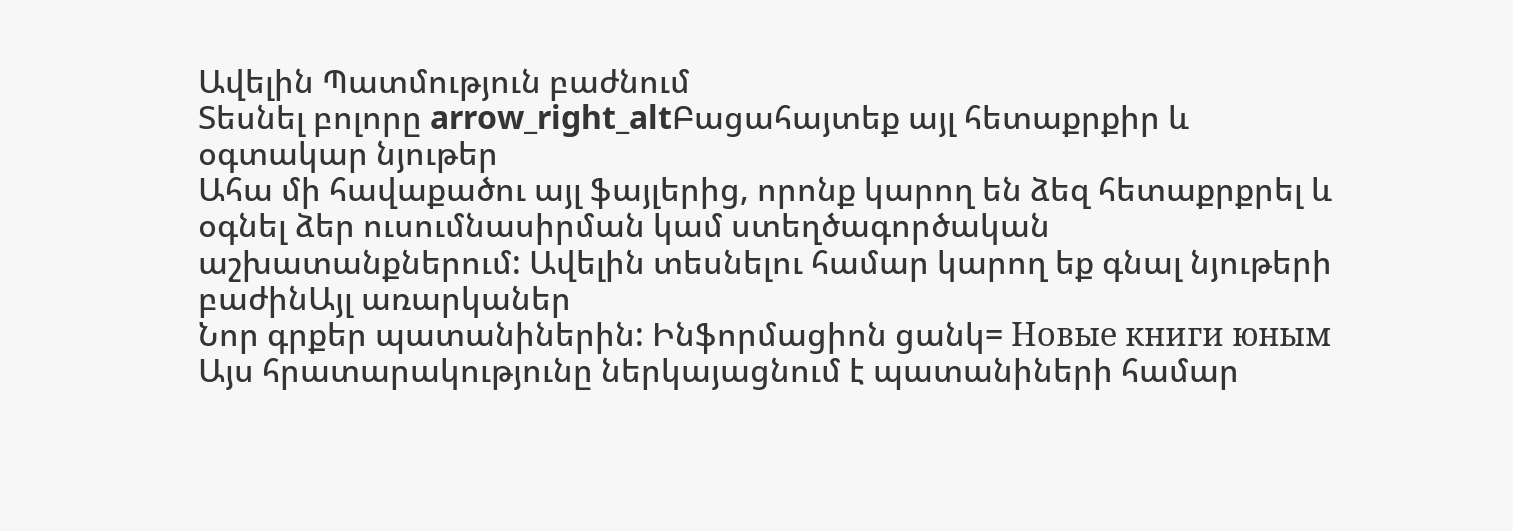Ավելին Պատմություն բաժնում
Տեսնել բոլորը arrow_right_altԲացահայտեք այլ հետաքրքիր և օգտակար նյութեր
Ահա մի հավաքածու այլ ֆայլերից, որոնք կարող են ձեզ հետաքրքրել և օգնել ձեր ուսումնասիրման կամ ստեղծագործական աշխատանքներում: Ավելին տեսնելու համար կարող եք գնալ նյութերի բաժինԱյլ առարկաներ
Նոր գրքեր պատանիներին: Ինֆորմացիոն ցանկ= Новые книги юным
Այս հրատարակությունը ներկայացնում է պատանիների համար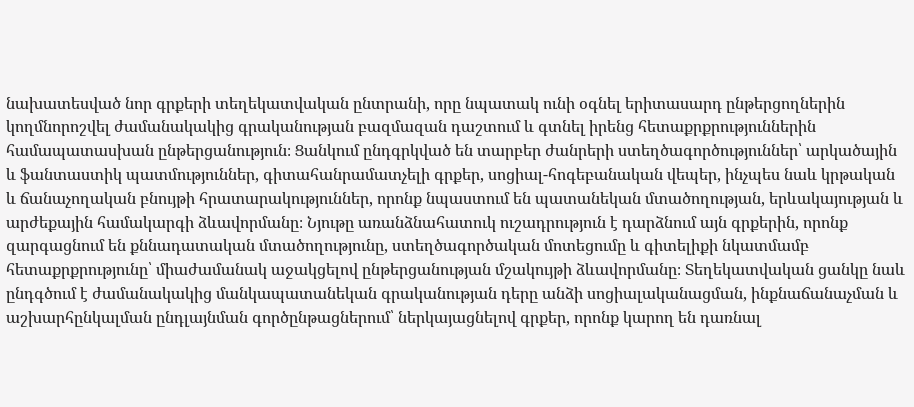նախատեսված նոր գրքերի տեղեկատվական ընտրանի, որը նպատակ ունի օգնել երիտասարդ ընթերցողներին կողմնորոշվել ժամանակակից գրականության բազմազան դաշտում և գտնել իրենց հետաքրքրություններին համապատասխան ընթերցանություն։ Ցանկում ընդգրկված են տարբեր ժանրերի ստեղծագործություններ՝ արկածային և ֆանտաստիկ պատմություններ, գիտահանրամատչելի գրքեր, սոցիալ-հոգեբանական վեպեր, ինչպես նաև կրթական և ճանաչողական բնույթի հրատարակություններ, որոնք նպաստում են պատանեկան մտածողության, երևակայության և արժեքային համակարգի ձևավորմանը։ Նյութը առանձնահատուկ ուշադրություն է դարձնում այն գրքերին, որոնք զարգացնում են քննադատական մտածողությունը, ստեղծագործական մոտեցումը և գիտելիքի նկատմամբ հետաքրքրությունը՝ միաժամանակ աջակցելով ընթերցանության մշակույթի ձևավորմանը։ Տեղեկատվական ցանկը նաև ընդգծում է ժամանակակից մանկապատանեկան գրականության դերը անձի սոցիալականացման, ինքնաճանաչման և աշխարհընկալման ընդլայնման գործընթացներում՝ ներկայացնելով գրքեր, որոնք կարող են դառնալ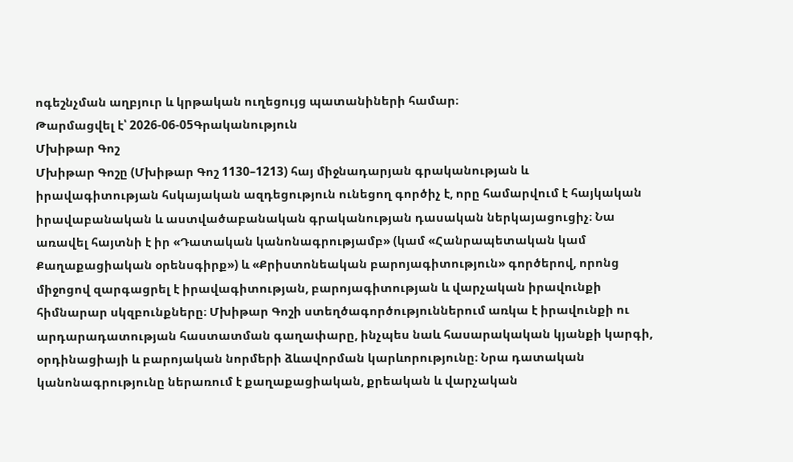ոգեշնչման աղբյուր և կրթական ուղեցույց պատանիների համար։
Թարմացվել է՝ 2026-06-05Գրականություն
Մխիթար Գոշ
Մխիթար Գոշը (Մխիթար Գոշ 1130–1213) հայ միջնադարյան գրականության և իրավագիտության հսկայական ազդեցություն ունեցող գործիչ է, որը համարվում է հայկական իրավաբանական և աստվածաբանական գրականության դասական ներկայացուցիչ։ Նա առավել հայտնի է իր «Դատական կանոնագրությամբ» (կամ «Հանրապետական կամ Քաղաքացիական օրենսգիրք») և «Քրիստոնեական բարոյագիտություն» գործերով, որոնց միջոցով զարգացրել է իրավագիտության, բարոյագիտության և վարչական իրավունքի հիմնարար սկզբունքները։ Մխիթար Գոշի ստեղծագործություններում առկա է իրավունքի ու արդարադատության հաստատման գաղափարը, ինչպես նաև հասարակական կյանքի կարգի, օրդինացիայի և բարոյական նորմերի ձևավորման կարևորությունը։ Նրա դատական կանոնագրությունը ներառում է քաղաքացիական, քրեական և վարչական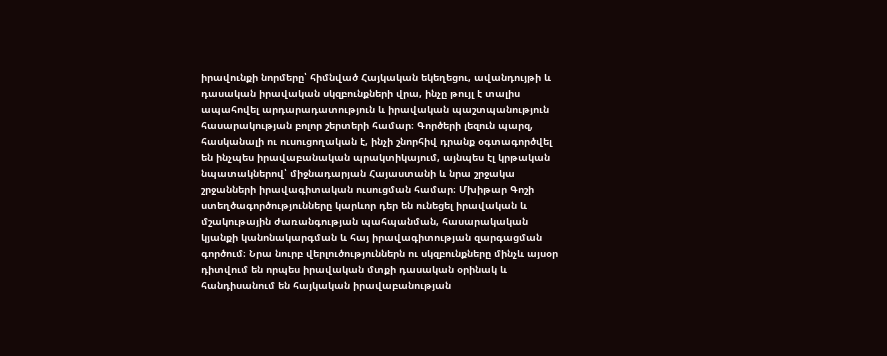իրավունքի նորմերը՝ հիմնված Հայկական եկեղեցու, ավանդույթի և դասական իրավական սկզբունքների վրա, ինչը թույլ է տալիս ապահովել արդարադատություն և իրավական պաշտպանություն հասարակության բոլոր շերտերի համար։ Գործերի լեզուն պարզ, հասկանալի ու ուսուցողական է, ինչի շնորհիվ դրանք օգտագործվել են ինչպես իրավաբանական պրակտիկայում, այնպես էլ կրթական նպատակներով՝ միջնադարյան Հայաստանի և նրա շրջակա շրջանների իրավագիտական ուսուցման համար։ Մխիթար Գոշի ստեղծագործությունները կարևոր դեր են ունեցել իրավական և մշակութային ժառանգության պահպանման, հասարակական կյանքի կանոնակարգման և հայ իրավագիտության զարգացման գործում։ Նրա նուրբ վերլուծություններն ու սկզբունքները մինչև այսօր դիտվում են որպես իրավական մտքի դասական օրինակ և հանդիսանում են հայկական իրավաբանության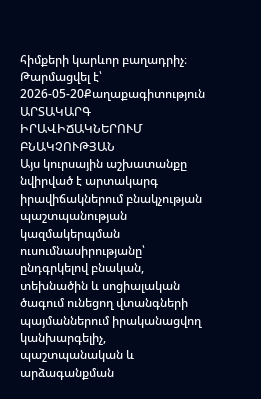հիմքերի կարևոր բաղադրիչ։
Թարմացվել է՝ 2026-05-20Քաղաքագիտություն
ԱՐՏԱԿԱՐԳ ԻՐԱՎԻՃԱԿՆԵՐՈՒՄ ԲՆԱԿՉՈՒԹՅԱՆ
Այս կուրսային աշխատանքը նվիրված է արտակարգ իրավիճակներում բնակչության պաշտպանության կազմակերպման ուսումնասիրությանը՝ ընդգրկելով բնական, տեխնածին և սոցիալական ծագում ունեցող վտանգների պայմաններում իրականացվող կանխարգելիչ, պաշտպանական և արձագանքման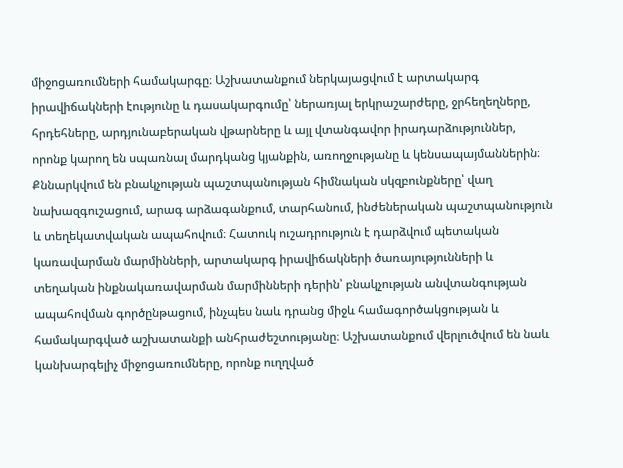միջոցառումների համակարգը։ Աշխատանքում ներկայացվում է արտակարգ իրավիճակների էությունը և դասակարգումը՝ ներառյալ երկրաշարժերը, ջրհեղեղները, հրդեհները, արդյունաբերական վթարները և այլ վտանգավոր իրադարձություններ, որոնք կարող են սպառնալ մարդկանց կյանքին, առողջությանը և կենսապայմաններին։ Քննարկվում են բնակչության պաշտպանության հիմնական սկզբունքները՝ վաղ նախազգուշացում, արագ արձագանքում, տարհանում, ինժեներական պաշտպանություն և տեղեկատվական ապահովում։ Հատուկ ուշադրություն է դարձվում պետական կառավարման մարմինների, արտակարգ իրավիճակների ծառայությունների և տեղական ինքնակառավարման մարմինների դերին՝ բնակչության անվտանգության ապահովման գործընթացում, ինչպես նաև դրանց միջև համագործակցության և համակարգված աշխատանքի անհրաժեշտությանը։ Աշխատանքում վերլուծվում են նաև կանխարգելիչ միջոցառումները, որոնք ուղղված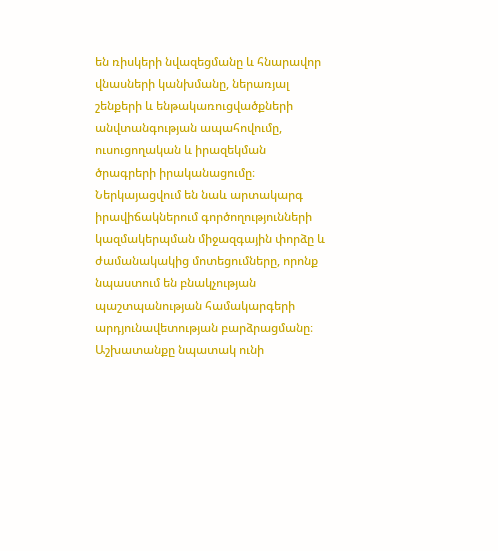են ռիսկերի նվազեցմանը և հնարավոր վնասների կանխմանը, ներառյալ շենքերի և ենթակառուցվածքների անվտանգության ապահովումը, ուսուցողական և իրազեկման ծրագրերի իրականացումը։ Ներկայացվում են նաև արտակարգ իրավիճակներում գործողությունների կազմակերպման միջազգային փորձը և ժամանակակից մոտեցումները, որոնք նպաստում են բնակչության պաշտպանության համակարգերի արդյունավետության բարձրացմանը։ Աշխատանքը նպատակ ունի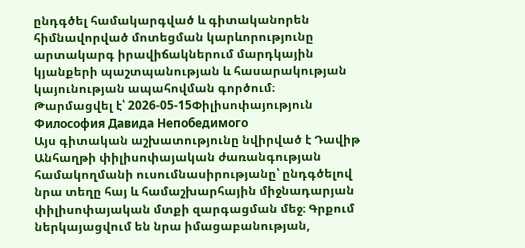ընդգծել համակարգված և գիտականորեն հիմնավորված մոտեցման կարևորությունը արտակարգ իրավիճակներում մարդկային կյանքերի պաշտպանության և հասարակության կայունության ապահովման գործում։
Թարմացվել է՝ 2026-05-15Փիլիսոփայություն
Философия Давида Непобедимого
Այս գիտական աշխատությունը նվիրված է Դավիթ Անհաղթի փիլիսոփայական ժառանգության համակողմանի ուսումնասիրությանը՝ ընդգծելով նրա տեղը հայ և համաշխարհային միջնադարյան փիլիսոփայական մտքի զարգացման մեջ։ Գրքում ներկայացվում են նրա իմացաբանության,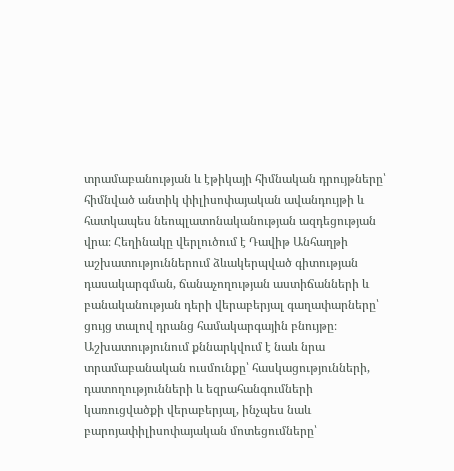տրամաբանության և էթիկայի հիմնական դրույթները՝ հիմնված անտիկ փիլիսոփայական ավանդույթի և հատկապես նեոպլատոնականության ազդեցության վրա։ Հեղինակը վերլուծում է Դավիթ Անհաղթի աշխատություններում ձևակերպված գիտության դասակարգման, ճանաչողության աստիճանների և բանականության դերի վերաբերյալ գաղափարները՝ ցույց տալով դրանց համակարգային բնույթը։ Աշխատությունում քննարկվում է նաև նրա տրամաբանական ուսմունքը՝ հասկացությունների, դատողությունների և եզրահանգումների կառուցվածքի վերաբերյալ, ինչպես նաև բարոյափիլիսոփայական մոտեցումները՝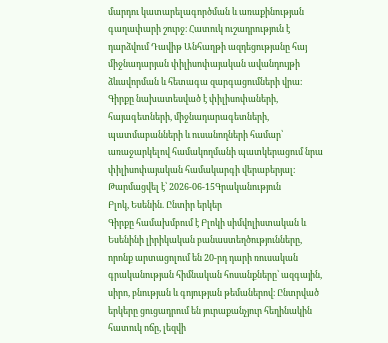մարդու կատարելագործման և առաքինության գաղափարի շուրջ։ Հատուկ ուշադրություն է դարձվում Դավիթ Անհաղթի ազդեցությանը հայ միջնադարյան փիլիսոփայական ավանդույթի ձևավորման և հետագա զարգացումների վրա։ Գիրքը նախատեսված է փիլիսոփաների, հայագետների, միջնադարագետների, պատմաբանների և ուսանողների համար՝ առաջարկելով համակողմանի պատկերացում նրա փիլիսոփայական համակարգի վերաբերյալ։
Թարմացվել է՝ 2026-06-15Գրականություն
Բլոկ, Եսենին. Ընտիր երկեր
Գիրքը համախմբում է Բլոկի սիմվոլիստական և Եսենինի լիրիկական բանաստեղծությունները, որոնք արտացոլում են 20-րդ դարի ռուսական գրականության հիմնական հոսանքները՝ ազգային, սիրո, բնության և գոյության թեմաներով։ Ընտրված երկերը ցուցադրում են յուրաքանչյուր հեղինակին հատուկ ոճը, լեզվի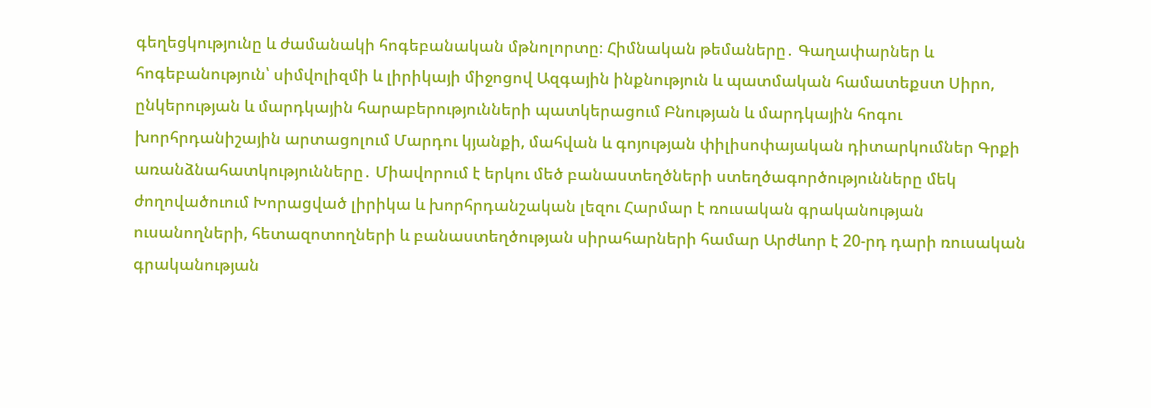գեղեցկությունը և ժամանակի հոգեբանական մթնոլորտը։ Հիմնական թեմաները․ Գաղափարներ և հոգեբանություն՝ սիմվոլիզմի և լիրիկայի միջոցով Ազգային ինքնություն և պատմական համատեքստ Սիրո, ընկերության և մարդկային հարաբերությունների պատկերացում Բնության և մարդկային հոգու խորհրդանիշային արտացոլում Մարդու կյանքի, մահվան և գոյության փիլիսոփայական դիտարկումներ Գրքի առանձնահատկությունները․ Միավորում է երկու մեծ բանաստեղծների ստեղծագործությունները մեկ ժողովածուում Խորացված լիրիկա և խորհրդանշական լեզու Հարմար է ռուսական գրականության ուսանողների, հետազոտողների և բանաստեղծության սիրահարների համար Արժևոր է 20-րդ դարի ռուսական գրականության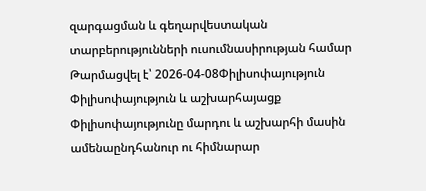զարգացման և գեղարվեստական տարբերությունների ուսումնասիրության համար
Թարմացվել է՝ 2026-04-08Փիլիսոփայություն
Փիլիսոփայություն և աշխարհայացք
Փիլիսոփայությունը մարդու և աշխարհի մասին ամենաընդհանուր ու հիմնարար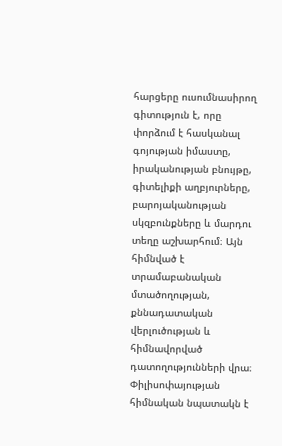հարցերը ուսումնասիրող գիտություն է, որը փորձում է հասկանալ գոյության իմաստը, իրականության բնույթը, գիտելիքի աղբյուրները, բարոյականության սկզբունքները և մարդու տեղը աշխարհում։ Այն հիմնված է տրամաբանական մտածողության, քննադատական վերլուծության և հիմնավորված դատողությունների վրա։ Փիլիսոփայության հիմնական նպատակն է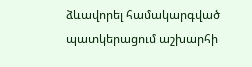ձևավորել համակարգված պատկերացում աշխարհի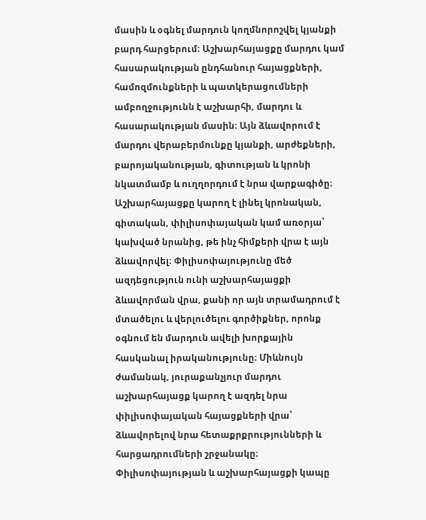մասին և օգնել մարդուն կողմնորոշվել կյանքի բարդ հարցերում։ Աշխարհայացքը մարդու կամ հասարակության ընդհանուր հայացքների, համոզմունքների և պատկերացումների ամբողջությունն է աշխարհի, մարդու և հասարակության մասին։ Այն ձևավորում է մարդու վերաբերմունքը կյանքի, արժեքների, բարոյականության, գիտության և կրոնի նկատմամբ և ուղղորդում է նրա վարքագիծը։ Աշխարհայացքը կարող է լինել կրոնական, գիտական, փիլիսոփայական կամ առօրյա՝ կախված նրանից, թե ինչ հիմքերի վրա է այն ձևավորվել։ Փիլիսոփայությունը մեծ ազդեցություն ունի աշխարհայացքի ձևավորման վրա, քանի որ այն տրամադրում է մտածելու և վերլուծելու գործիքներ, որոնք օգնում են մարդուն ավելի խորքային հասկանալ իրականությունը։ Միևնույն ժամանակ, յուրաքանչյուր մարդու աշխարհայացք կարող է ազդել նրա փիլիսոփայական հայացքների վրա՝ ձևավորելով նրա հետաքրքրությունների և հարցադրումների շրջանակը։ Փիլիսոփայության և աշխարհայացքի կապը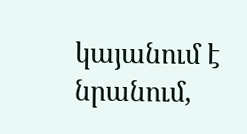կայանում է նրանում,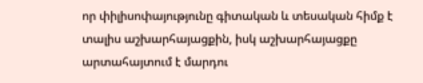որ փիլիսոփայությունը գիտական և տեսական հիմք է տալիս աշխարհայացքին, իսկ աշխարհայացքը արտահայտում է մարդու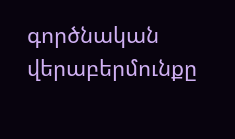գործնական վերաբերմունքը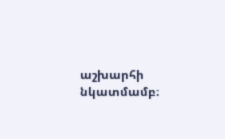աշխարհի նկատմամբ։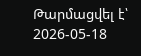Թարմացվել է՝ 2026-05-18